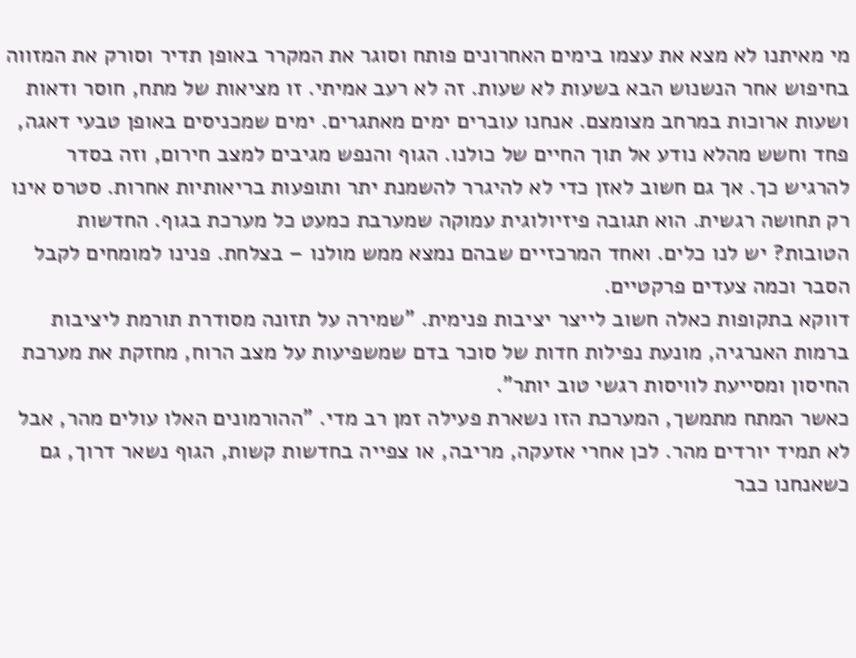מי מאיתנו לא מצא את עצמו בימים האחרונים פותח וסוגר את המקרר באופן תדיר וסורק את המזווה בחיפוש אחר הנשנוש הבא בשעות לא שעות. זה לא רעב אמיתי. זו מציאות של מתח, חוסר ודאות ושעות ארוכות במרחב מצומצם. אנחנו עוברים ימים מאתגרים. ימים שמכניסים באופן טבעי דאגה, פחד וחשש מהלא נודע אל תוך החיים של כולנו. הגוף והנפש מגיבים למצב חירום, וזה בסדר להרגיש כך. אך גם חשוב לאזן כדי לא להיגרר להשמנת יתר ותופעות בריאותיות אחרות. סטרס אינו רק תחושה רגשית. הוא תגובה פיזיולוגית עמוקה שמערבת כמעט כל מערכת בגוף. החדשות הטובות? יש לנו כלים. ואחד המרכזיים שבהם נמצא ממש מולנו – בצלחת. פנינו למומחים לקבל הסבר וכמה צעדים פרקטיים.
דווקא בתקופות כאלה חשוב לייצר יציבות פנימית. "שמירה על תזונה מסודרת תורמת ליציבות ברמות האנרגיה, מונעת נפילות חדות של סוכר בדם שמשפיעות על מצב הרוח, מחזקת את מערכת החיסון ומסייעת לוויסות רגשי טוב יותר".
כאשר המתח מתמשך, המערכת הזו נשארת פעילה זמן רב מדי. "ההורמונים האלו עולים מהר, אבל לא תמיד יורדים מהר. לכן אחרי אזעקה, מריבה, או צפייה בחדשות קשות, הגוף נשאר דרוך, גם כשאנחנו כבר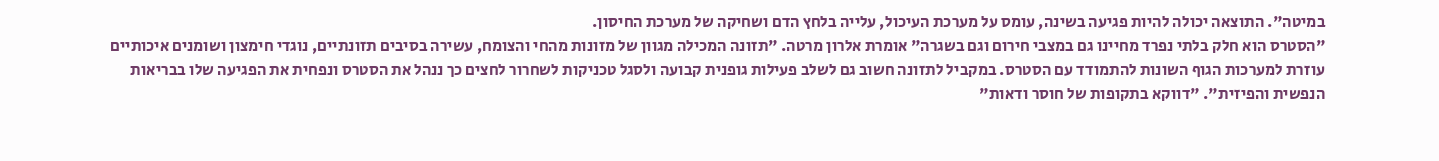במיטה". התוצאה יכולה להיות פגיעה בשינה, עומס על מערכת העיכול, עלייה בלחץ הדם ושחיקה של מערכת החיסון.
"הסטרס הוא חלק בלתי נפרד מחיינו גם במצבי חירום וגם בשגרה" אומרת אלרון מרטה. "תזונה המכילה מגוון של מזונות מהחי והצומח, עשירה בסיבים תזונתיים, נוגדי חימצון ושומנים איכותיים עוזרת למערכות הגוף השונות להתמודד עם הסטרס. במקביל לתזונה חשוב גם לשלב פעילות גופנית קבועה ולסגל טכניקות לשחרור לחצים כך ננהל את הסטרס ונפחית את הפגיעה שלו בבריאות הנפשית והפיזית". "דווקא בתקופות של חוסר ודאות"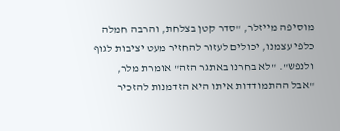מוסיפה מייזלר, "סדר קטן בצלחת, והרבה חמלה כלפי עצמנו, יכולים לעזור להחזיר מעט יציבות לגוף ולנפש". "לא בחרנו באתגר הזה" אומרת מלר, "אבל ההתמודדות איתו היא הזדמנות להזכיר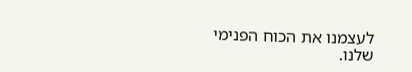לעצמנו את הכוח הפנימי שלנו.